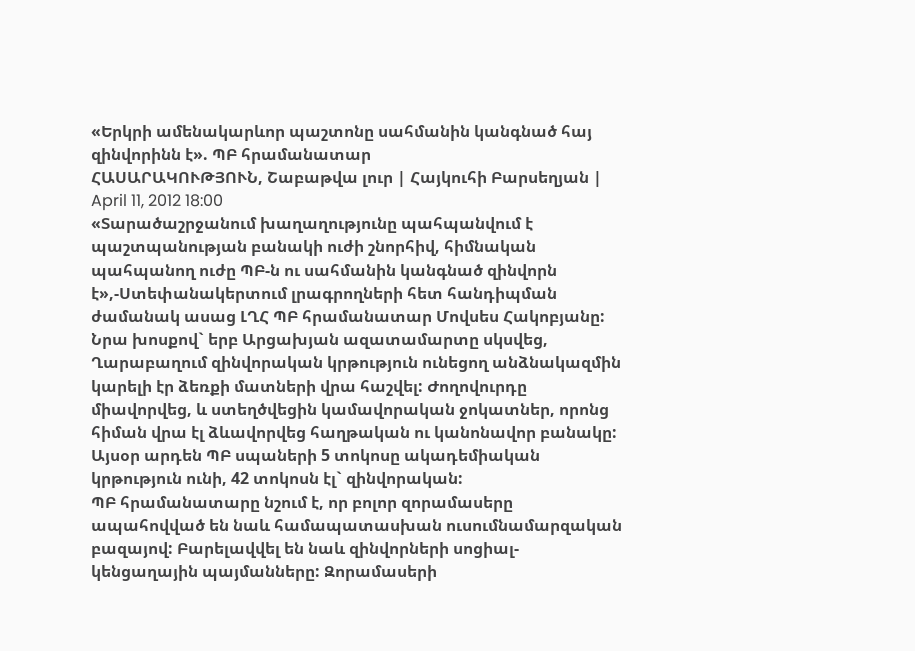«Երկրի ամենակարևոր պաշտոնը սահմանին կանգնած հայ զինվորինն է». ՊԲ հրամանատար
ՀԱՍԱՐԱԿՈՒԹՅՈՒՆ, Շաբաթվա լուր | Հայկուհի Բարսեղյան | April 11, 2012 18:00
«Տարածաշրջանում խաղաղությունը պահպանվում է պաշտպանության բանակի ուժի շնորհիվ, հիմնական պահպանող ուժը ՊԲ-ն ու սահմանին կանգնած զինվորն է»,-Ստեփանակերտում լրագրողների հետ հանդիպման ժամանակ ասաց ԼՂՀ ՊԲ հրամանատար Մովսես Հակոբյանը:
Նրա խոսքով` երբ Արցախյան ազատամարտը սկսվեց, Ղարաբաղում զինվորական կրթություն ունեցող անձնակազմին կարելի էր ձեռքի մատների վրա հաշվել: Ժողովուրդը միավորվեց, և ստեղծվեցին կամավորական ջոկատներ, որոնց հիման վրա էլ ձևավորվեց հաղթական ու կանոնավոր բանակը: Այսօր արդեն ՊԲ սպաների 5 տոկոսը ակադեմիական կրթություն ունի, 42 տոկոսն էլ` զինվորական:
ՊԲ հրամանատարը նշում է, որ բոլոր զորամասերը ապահովված են նաև համապատասխան ուսումնամարզական բազայով: Բարելավվել են նաև զինվորների սոցիալ-կենցաղային պայմանները: Զորամասերի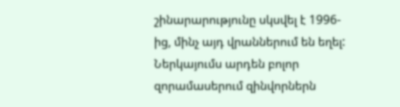շինարարությունը սկսվել է 1996-ից, մինչ այդ վրաններում են եղել: Ներկայումս արդեն բոլոր զորամասերում զինվորներն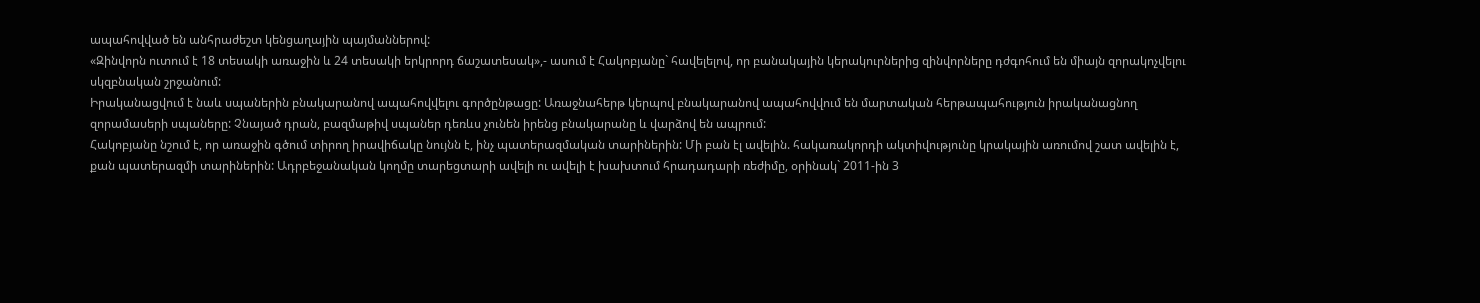ապահովված են անհրաժեշտ կենցաղային պայմաններով:
«Զինվորն ուտում է 18 տեսակի առաջին և 24 տեսակի երկրորդ ճաշատեսակ»,- ասում է Հակոբյանը` հավելելով, որ բանակային կերակուրներից զինվորները դժգոհում են միայն զորակոչվելու սկզբնական շրջանում:
Իրականացվում է նաև սպաներին բնակարանով ապահովվելու գործընթացը: Առաջնահերթ կերպով բնակարանով ապահովվում են մարտական հերթապահություն իրականացնող զորամասերի սպաները: Չնայած դրան, բազմաթիվ սպաներ դեռևս չունեն իրենց բնակարանը և վարձով են ապրում:
Հակոբյանը նշում է, որ առաջին գծում տիրող իրավիճակը նույնն է, ինչ պատերազմական տարիներին: Մի բան էլ ավելին. հակառակորդի ակտիվությունը կրակային առումով շատ ավելին է, քան պատերազմի տարիներին: Ադրբեջանական կողմը տարեցտարի ավելի ու ավելի է խախտում հրադադարի ռեժիմը, օրինակ` 2011-ին 3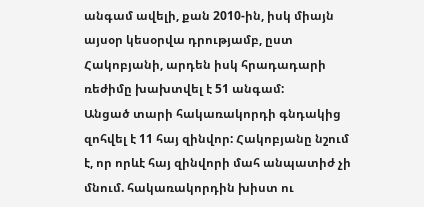անգամ ավելի, քան 2010-ին, իսկ միայն այսօր կեսօրվա դրությամբ, ըստ Հակոբյանի, արդեն իսկ հրադադարի ռեժիմը խախտվել է 51 անգամ:
Անցած տարի հակառակորդի գնդակից զոհվել է 11 հայ զինվոր: Հակոբյանը նշում է, որ որևէ հայ զինվորի մահ անպատիժ չի մնում. հակառակորդին խիստ ու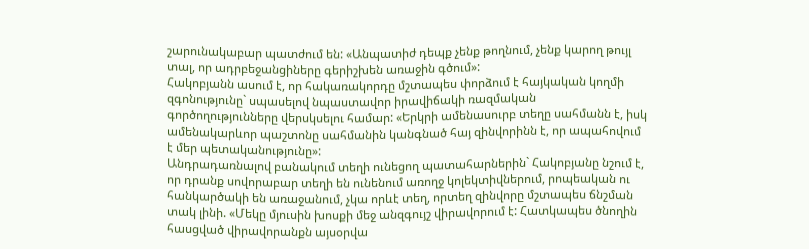շարունակաբար պատժում են: «Անպատիժ դեպք չենք թողնում, չենք կարող թույլ տալ, որ ադրբեջանցիները գերիշխեն առաջին գծում»:
Հակոբյանն ասում է, որ հակառակորդը մշտապես փորձում է հայկական կողմի զգոնությունը` սպասելով նպաստավոր իրավիճակի ռազմական գործողությունները վերսկսելու համար: «Երկրի ամենասուրբ տեղը սահմանն է, իսկ ամենակարևոր պաշտոնը սահմանին կանգնած հայ զինվորինն է, որ ապահովում է մեր պետականությունը»:
Անդրադառնալով բանակում տեղի ունեցող պատահարներին` Հակոբյանը նշում է, որ դրանք սովորաբար տեղի են ունենում առողջ կոլեկտիվներում, րոպեական ու հանկարծակի են առաջանում, չկա որևէ տեղ, որտեղ զինվորը մշտապես ճնշման տակ լինի. «Մեկը մյուսին խոսքի մեջ անզգույշ վիրավորում է: Հատկապես ծնողին հասցված վիրավորանքն այսօրվա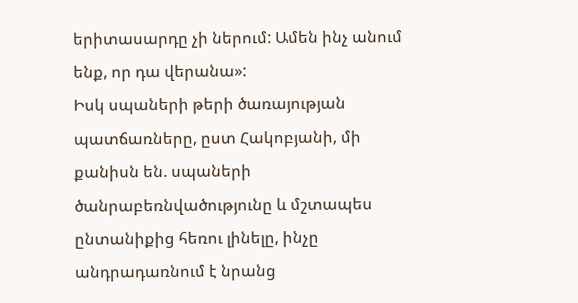երիտասարդը չի ներում: Ամեն ինչ անում ենք, որ դա վերանա»:
Իսկ սպաների թերի ծառայության պատճառները, ըստ Հակոբյանի, մի քանիսն են. սպաների ծանրաբեռնվածությունը և մշտապես ընտանիքից հեռու լինելը, ինչը անդրադառնում է նրանց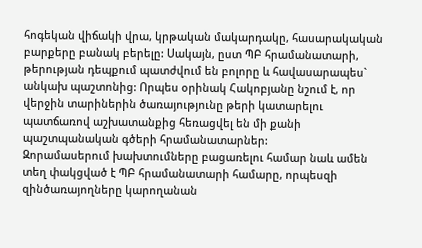հոգեկան վիճակի վրա, կրթական մակարդակը, հասարակական բարքերը բանակ բերելը: Սակայն, ըստ ՊԲ հրամանատարի, թերության դեպքում պատժվում են բոլորը և հավասարապես` անկախ պաշտոնից: Որպես օրինակ Հակոբյանը նշում է, որ վերջին տարիներին ծառայությունը թերի կատարելու պատճառով աշխատանքից հեռացվել են մի քանի պաշտպանական գծերի հրամանատարներ:
Զորամասերում խախտումները բացառելու համար նաև ամեն տեղ փակցված է ՊԲ հրամանատարի համարը, որպեսզի զինծառայողները կարողանան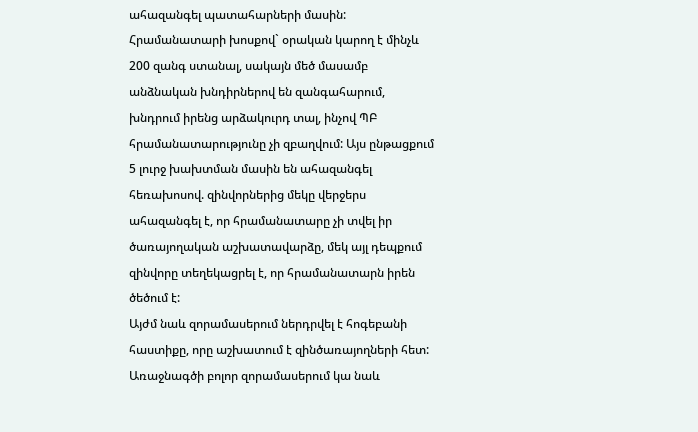ահազանգել պատահարների մասին: Հրամանատարի խոսքով` օրական կարող է մինչև 200 զանգ ստանալ, սակայն մեծ մասամբ անձնական խնդիրներով են զանգահարում, խնդրում իրենց արձակուրդ տալ, ինչով ՊԲ հրամանատարությունը չի զբաղվում: Այս ընթացքում 5 լուրջ խախտման մասին են ահազանգել հեռախոսով. զինվորներից մեկը վերջերս ահազանգել է, որ հրամանատարը չի տվել իր ծառայողական աշխատավարձը, մեկ այլ դեպքում զինվորը տեղեկացրել է, որ հրամանատարն իրեն ծեծում է:
Այժմ նաև զորամասերում ներդրվել է հոգեբանի հաստիքը, որը աշխատում է զինծառայողների հետ: Առաջնագծի բոլոր զորամասերում կա նաև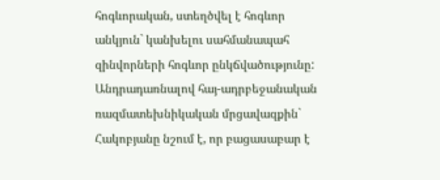հոգևորական, ստեղծվել է հոգևոր անկյուն` կանխելու սահմանապահ զինվորների հոգևոր ընկճվածությունը:
Անդրադառնալով հայ-ադրբեջանական ռազմատեխնիկական մրցավազքին` Հակոբյանը նշում է, որ բացասաբար է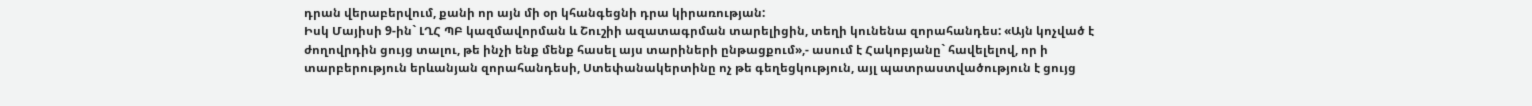դրան վերաբերվում, քանի որ այն մի օր կհանգեցնի դրա կիրառության:
Իսկ Մայիսի 9-ին` ԼՂՀ ՊԲ կազմավորման և Շուշիի ազատագրման տարելիցին, տեղի կունենա զորահանդես: «Այն կոչված է ժողովրդին ցույց տալու, թե ինչի ենք մենք հասել այս տարիների ընթացքում»,- ասում է Հակոբյանը` հավելելով, որ ի տարբերություն երևանյան զորահանդեսի, Ստեփանակերտինը ոչ թե գեղեցկություն, այլ պատրաստվածություն է ցույց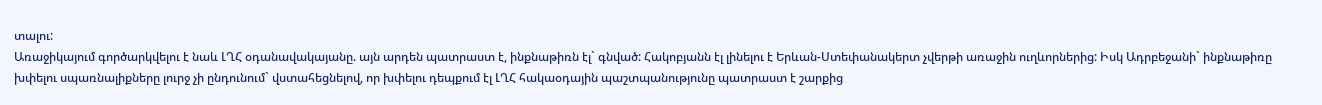տալու:
Առաջիկայում գործարկվելու է նաև ԼՂՀ օդանավակայանը. այն արդեն պատրաստ է, ինքնաթիռն էլ` գնված: Հակոբյանն էլ լինելու է Երևան-Ստեփանակերտ չվերթի առաջին ուղևորներից: Իսկ Ադրբեջանի` ինքնաթիռը խփելու սպառնալիքները լուրջ չի ընդունում` վստահեցնելով, որ խփելու դեպքում էլ ԼՂՀ հակաօդային պաշտպանությունը պատրաստ է շարքից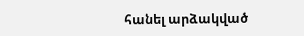հանել արձակված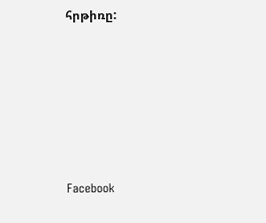հրթիռը:






Facebook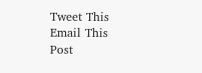Tweet This
Email This Post